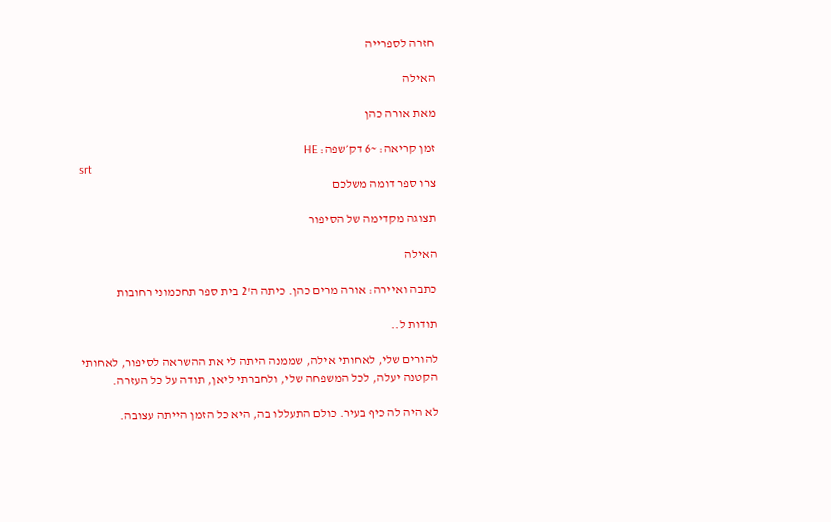חזרה לספרייה

האילה

מאת אורה כהן

זמן קריאה: ~6 דק׳שפה: HE
srt
צרו ספר דומה משלכם

תצוגה מקדימה של הסיפור

האילה

כתבה ואיירה: אורה מרים כהן. כיתה ה'2 בית ספר תחכמוני רחובות

תודות ל..

להורים שלי, לאחותי אילה, שממנה היתה לי את ההשראה לסיפור, לאחותי הקטנה יעלה, לכל המשפחה שלי, ולחברתי ליאן, תודה על כל העזרה.

לא היה לה כיף בעיר. כולם התעללו בה, היא כל הזמן הייתה עצובה.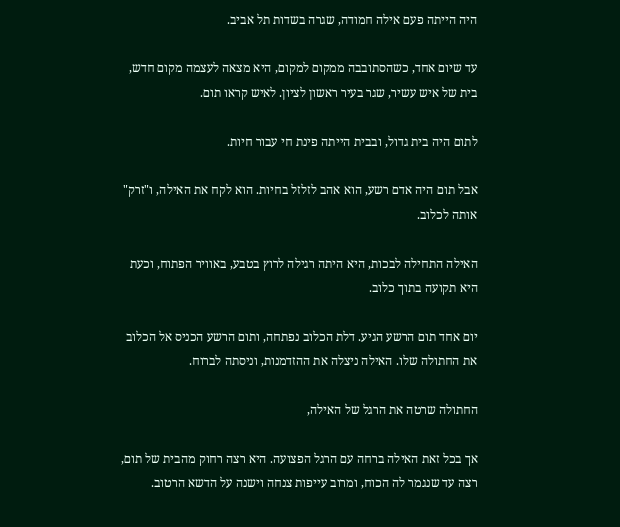היה הייתה פעם אילה חמודה, שגרה בשדות תל אביב.

עד שיום אחד, כשהסתובבה ממקום למקום, היא מצאה לעצמה מקום חדש, בית של איש עשיר, שגר בעיר ראשון לציון. לאיש קראו תום.

לתום היה בית גדול, ובבית הייתה פינת חי עבור חיות.

אבל תום היה אדם רשע, הוא אהב לזלזל בחיות. הוא לקח את האילה, ו"זרק" אותה לכלוב.

האילה התחילה לבכות, היא היתה רגילה לרוץ בטבע, באוויר הפתוח, וכעת היא תקועה בתוך כלוב.

יום אחד תום הרשע הגיע. דלת הכלוב נפתחה, ותום הרשע הכניס אל הכלוב את החתולה שלו. האילה ניצלה את ההזדמנות, וניסתה לברוח.

החתולה שרטה את הרגל של האילה,

אך בכל זאת האילה ברחה עם הרגל הפצועה. היא רצה רחוק מהבית של תום, רצה עד שנגמר לה הכוח, ומרוב עייפות צנחה וישנה על הדשא הרטוב.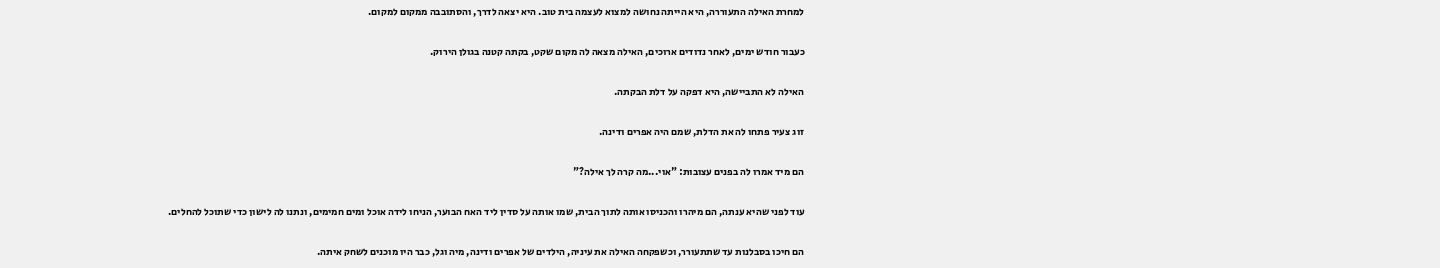למחרת האילה התעוררה, היא הייתה נחושה למצוא לעצמה בית טוב. היא יצאה לדרך, והסתובבה ממקום למקום.

כעבור חודש ימים, לאחר נדודים ארוכים, האילה מצאה לה מקום שקט, בקתה קטנה בגולן הירוק.

האילה לא התביישה, היא דפקה על דלת הבקתה.

זוג צעיר פתחו לה את הדלת, שמם היה אפרים ודינה.

הם מיד אמרו לה בפנים עצובות: "אוי...מה קרה לך אילה?"

עוד לפני שהיא ענתה, הם מיהרו והכניסו אותה לתוך הבית, שמו אותה על סדין ליד האח הבוער, הניחו לידה אוכל ומים חמימים, ונתנו לה לישון כדי שתוכל להחלים.

הם חיכו בסבלנות עד שתתעורר, וכשפקחה האילה את עיניה, הילדים של אפרים ודינה, מיה וגל, כבר היו מוכנים לשחק איתה.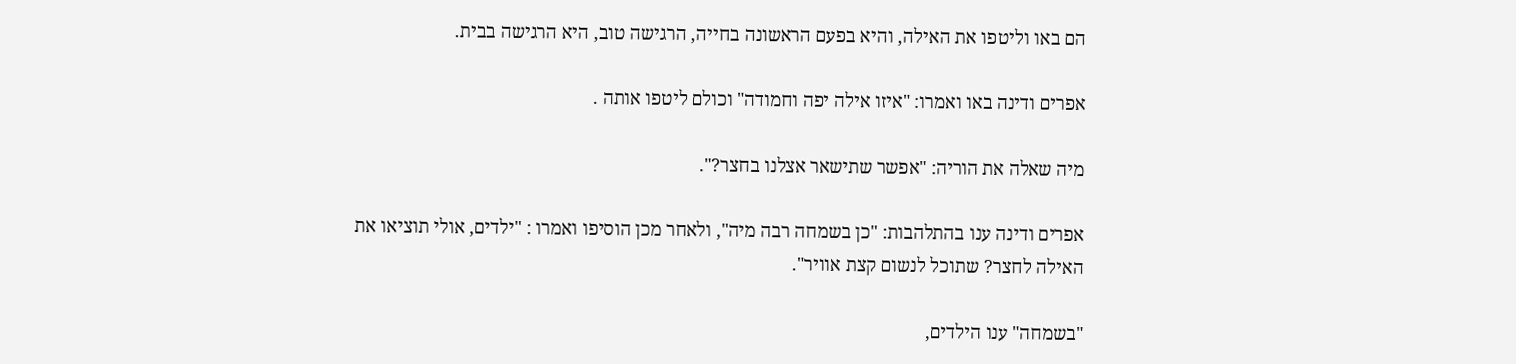הם באו וליטפו את האילה, והיא בפעם הראשונה בחייה, הרגישה טוב, היא הרגישה בבית.

אפרים ודינה באו ואמרו: "איזו אילה יפה וחמודה" וכולם ליטפו אותה .

מיה שאלה את הוריה: "אפשר שתישאר אצלנו בחצר?".

אפרים ודינה ענו בהתלהבות: "כן בשמחה רבה מיה", ולאחר מכן הוסיפו ואמרו : "ילדים, אולי תוציאו את האילה לחצר? שתוכל לנשום קצת אוויר".

"בשמחה" ענו הילדים,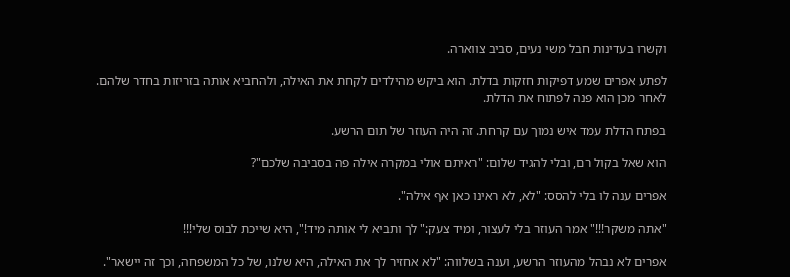וקשרו בעדינות חבל משי נעים, סביב צווארה.

לפתע אפרים שמע דפיקות חזקות בדלת. הוא ביקש מהילדים לקחת את האילה, ולהחביא אותה בזריזות בחדר שלהם. לאחר מכן הוא פנה לפתוח את הדלת.

בפתח הדלת עמד איש נמוך עם קרחת. זה היה העוזר של תום הרשע.

הוא שאל בקול רם, ובלי להגיד שלום: "ראיתם אולי במקרה אילה פה בסביבה שלכם"?

אפרים ענה לו בלי להסס: "לא, לא ראינו כאן אף אילה".

"אתה משקר!!!" אמר העוזר בלי לעצור, ומיד צעק:" לך ותביא לי אותה מיד!", היא שייכת לבוס שלי!!!

אפרים לא נבהל מהעוזר הרשע, וענה בשלווה: "לא אחזיר לך את האילה, היא שלנו, של כל המשפחה, וכך זה יישאר".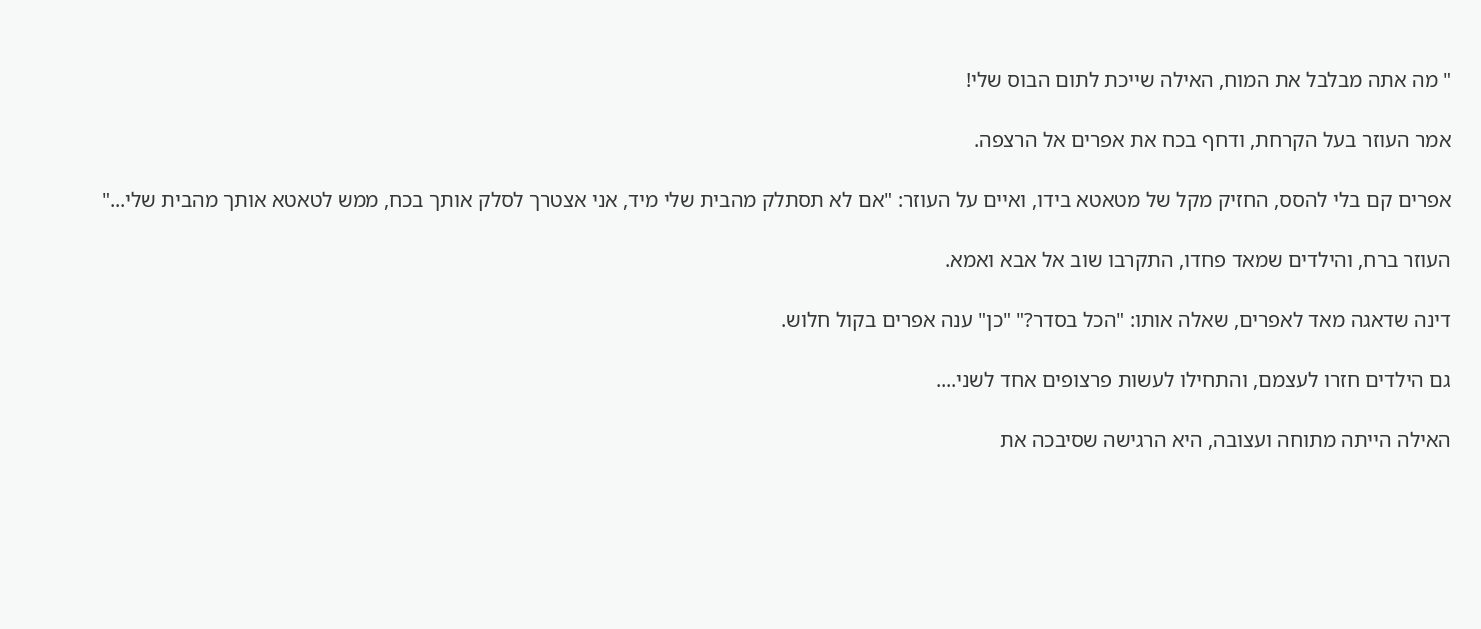" מה אתה מבלבל את המוח, האילה שייכת לתום הבוס שלי!

אמר העוזר בעל הקרחת, ודחף בכח את אפרים אל הרצפה.

אפרים קם בלי להסס, החזיק מקל של מטאטא בידו, ואיים על העוזר: "אם לא תסתלק מהבית שלי מיד, אני אצטרך לסלק אותך בכח, ממש לטאטא אותך מהבית שלי..."

העוזר ברח, והילדים שמאד פחדו, התקרבו שוב אל אבא ואמא.

דינה שדאגה מאד לאפרים, שאלה אותו: "הכל בסדר?" "כן" ענה אפרים בקול חלוש.

גם הילדים חזרו לעצמם, והתחילו לעשות פרצופים אחד לשני....

האילה הייתה מתוחה ועצובה, היא הרגישה שסיבכה את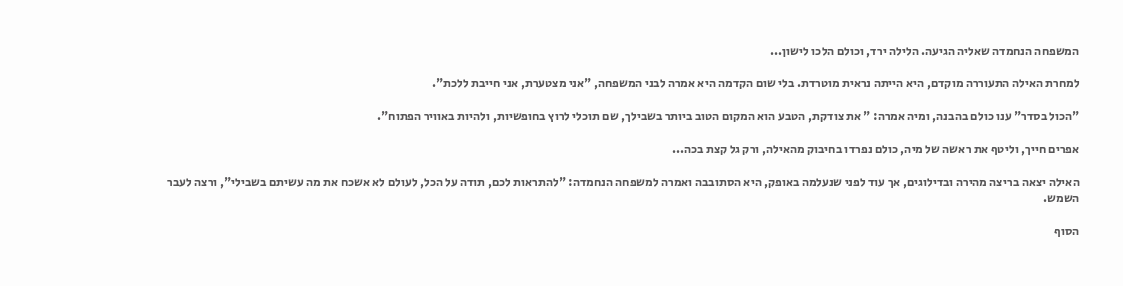המשפחה הנחמדה שאליה הגיעה. הלילה ירד, וכולם הלכו לישון...

למחרת האילה התעוררה מוקדם, היא הייתה נראית מוטרדת. בלי שום הקדמה היא אמרה לבני המשפחה, "אני מצטערת, אני חייבת ללכת".

"הכול בסדר" ענו כולם בהבנה, ומיה אמרה: " את צודקת, הטבע הוא המקום הטוב ביותר בשבילך, שם תוכלי לרוץ בחופשיות, ולהיות באוויר הפתוח".

אפרים חייך, וליטף את ראשה של מיה, כולם נפרדו בחיבוק מהאילה, ורק גל קצת בכה...

האילה יצאה בריצה מהירה ובדילוגים, אך עוד לפני שנעלמה באופק, היא הסתובבה ואמרה למשפחה הנחמדה: "להתראות לכם, תודה על הכל, לעולם לא אשכח את מה עשיתם בשבילי", ורצה לעבר השמש.

הסוף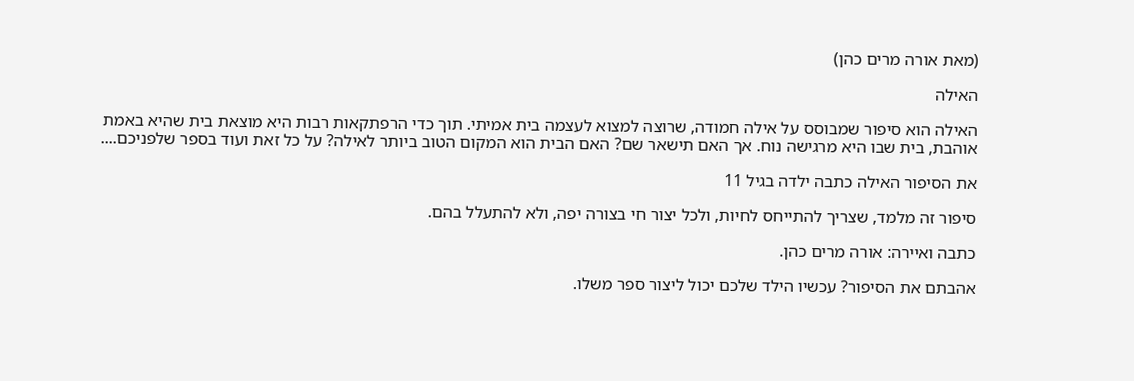(מאת אורה מרים כהן)

האילה

האילה הוא סיפור שמבוסס על אילה חמודה, שרוצה למצוא לעצמה בית אמיתי. תוך כדי הרפתקאות רבות היא מוצאת בית שהיא באמת אוהבת, בית שבו היא מרגישה נוח. אך האם תישאר שם? האם הבית הוא המקום הטוב ביותר לאילה? על כל זאת ועוד בספר שלפניכם....

את הסיפור האילה כתבה ילדה בגיל 11

סיפור זה מלמד, שצריך להתייחס לחיות, ולכל יצור חי בצורה יפה, ולא להתעלל בהם.

כתבה ואיירה: אורה מרים כהן.

אהבתם את הסיפור? עכשיו הילד שלכם יכול ליצור ספר משלו.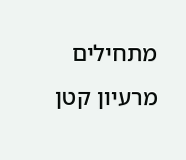מתחילים מרעיון קטן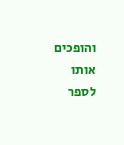והופכים אותו לספר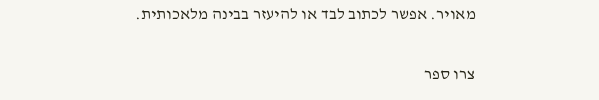מאויר. אפשר לכתוב לבד או להיעזר בבינה מלאכותית.

צרו ספר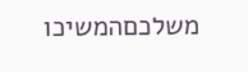משלכםהמשיכו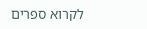לקרוא ספרים